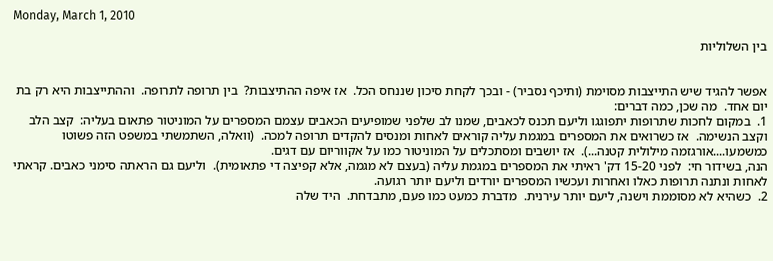Monday, March 1, 2010

בין השלוליות


אפשר להגיד שיש התייצבות מסוימת (ותיכף נסביר) - ובכך לקחת סיכון שננחס הכל.  אז איפה ההתיצבות?  בין תרופה לתרופה.  וההתייצבות היא רק בת יום אחד.  מה שכן, כמה דברים:
1.  במקום לחכות שתרופות יתפוגגו וליעם תכנס לכאבים, שמנו לב שלפני שמופיעים הכאבים עצמם המספרים על המוניטור פתאום בעליה:  קצב הלב וקצב הנשימה.  אז כשרואים את המספרים במגמת עליה קוראים לאחות ומנסים להקדים תרופה למכה.  (וואלה, השתמשתי במשפט הזה פשוטו כמשמעו....אורגזמה מילולית קטנה...).  אז יושבים ומסתכלים על המוניטור כמו על אקווריום עם דגים.
הנה, בשידור חי:  לפני 15-20 דק' ראיתי את המספרים במגמת עליה (בעצם לא מגמה, אלא קפיצה די פתאומית).  וליעם גם הראתה סימני כאבים. קראתי לאחות ונתנה תרופות כאלו ואחרות ועכשיו המספרים יורדים וליעם יותר רגועה.
2.  כשהיא לא מסוממת וישנה, ליעם יותר עירנית.  מדברת כמעט כמו פעם, מתבדחת.  היד שלה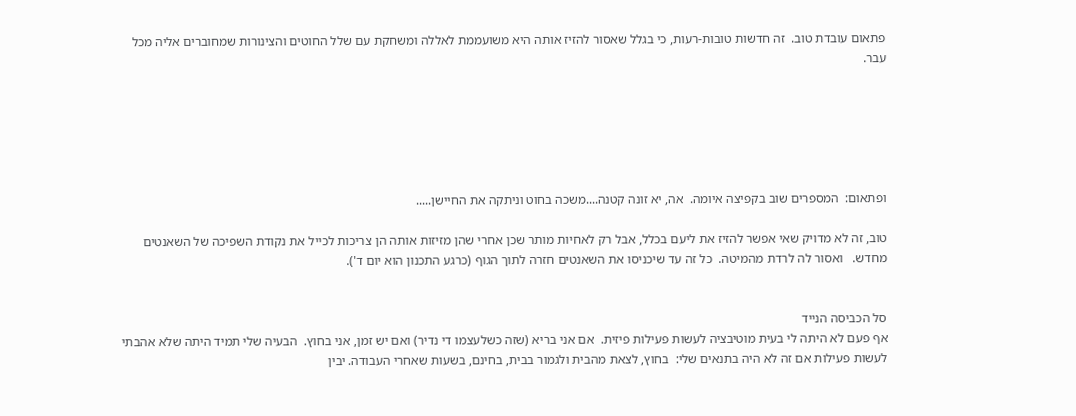פתאום עובדת טוב.  זה חדשות טובות-רעות, כי בגלל שאסור להזיז אותה היא משועממת לאללה ומשחקת עם שלל החוטים והצינורות שמחוברים אליה מכל עבר.






ופתאום:  המספרים שוב בקפיצה איומה.  אה, יא זונה קטנה....משכה בחוט וניתקה את החיישן.....

טוב, זה לא מדויק שאי אפשר להזיז את ליעם בכלל, אבל רק לאחיות מותר שכן אחרי שהן מזיזות אותה הן צריכות לכייל את נקודת השפיכה של השאנטים מחדש.   ואסור לה לרדת מהמיטה.  כל זה עד שיכניסו את השאנטים חזרה לתוך הגוף (כרגע התכנון הוא יום ד').


סל הכביסה הנייד
אף פעם לא היתה לי בעית מוטיבציה לעשות פעילות פיזית.  אם אני בריא (שזה כשלעצמו די נדיר) ואם יש זמן, אני בחוץ.  הבעיה שלי תמיד היתה שלא אהבתי לעשות פעילות אם זה לא היה בתנאים שלי:  בחוץ, לצאת מהבית ולגמור בבית, בחינם, בשעות שאחרי העבודה. יבין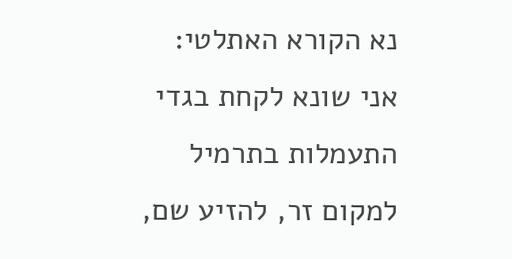נא הקורא האתלטי:  אני שונא לקחת בגדי התעמלות בתרמיל למקום זר, להזיע שם,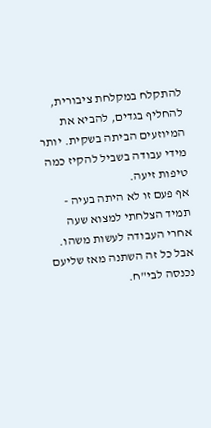להתקלח במקלחת ציבורית, להחליף בגדים, להביא את המיוזעים הביתה בשקית. יותר מידי עבודה בשביל להקיז כמה טיפות זיעה.
אף פעם זו לא היתה בעיה - תמיד הצלחתי למצוא שעה אחרי העבודה לעשות משהו.  אבל כל זה השתנה מאז שליעם נכנסה לבי"ח.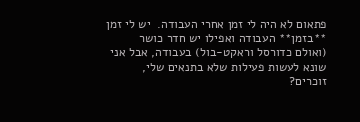פתאום לא היה לי זמן אחרי העבודה.  יש לי זמן **בזמן** העבודה ואפילו יש חדר כושר (ואולם כדורסל וראקט-בול) בעבודה, אבל אני שונא לעשות פעילות שלא בתנאים שלי, זוכרים?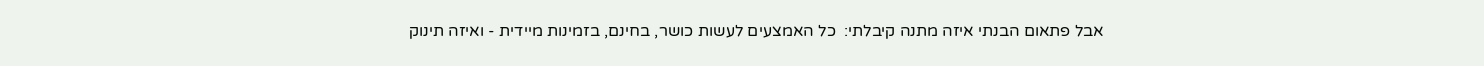אבל פתאום הבנתי איזה מתנה קיבלתי:  כל האמצעים לעשות כושר, בחינם, בזמינות מיידית - ואיזה תינוק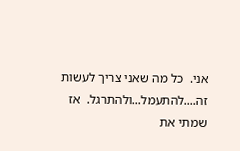אני.  כל מה שאני צריך לעשות זה....להתעמל...ולהתרגל.  אז שמתי את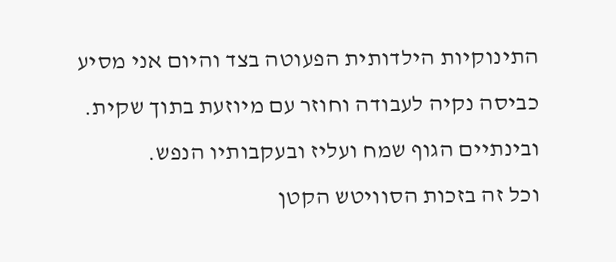התינוקיות הילדותית הפעוטה בצד והיום אני מסיע כביסה נקיה לעבודה וחוזר עם מיוזעת בתוך שקית.  ובינתיים הגוף שמח ועליז ובעקבותיו הנפש.
וכל זה בזכות הסוויטש הקטן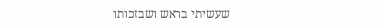שעשיתי בראש ושבזכותו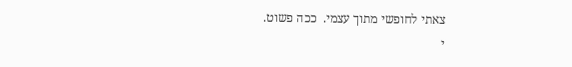צאתי לחופשי מתוך עצמי.  ככה פשוט.
י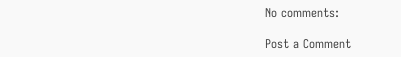No comments:

Post a Comment